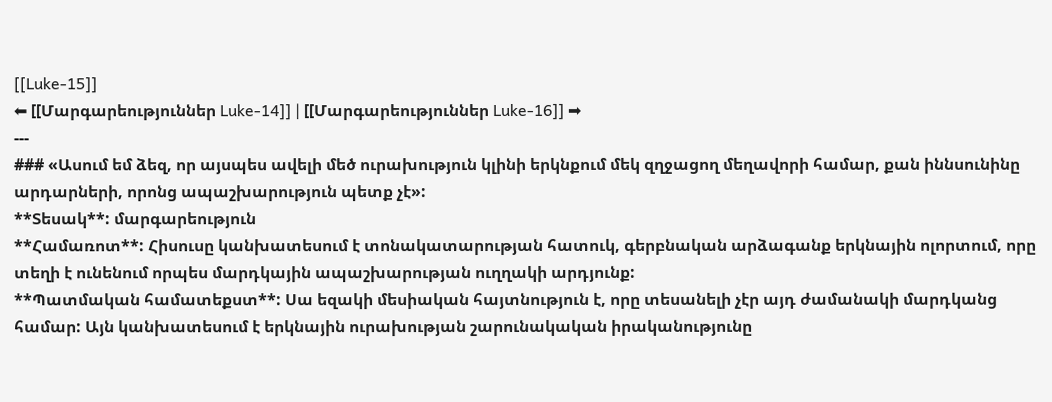[[Luke-15]]
⬅ [[Մարգարեություններ Luke-14]] | [[Մարգարեություններ Luke-16]] ➡
---
### «Ասում եմ ձեզ, որ այսպես ավելի մեծ ուրախություն կլինի երկնքում մեկ զղջացող մեղավորի համար, քան իննսունինը արդարների, որոնց ապաշխարություն պետք չէ»:
**Տեսակ**: մարգարեություն
**Համառոտ**: Հիսուսը կանխատեսում է տոնակատարության հատուկ, գերբնական արձագանք երկնային ոլորտում, որը տեղի է ունենում որպես մարդկային ապաշխարության ուղղակի արդյունք:
**Պատմական համատեքստ**: Սա եզակի մեսիական հայտնություն է, որը տեսանելի չէր այդ ժամանակի մարդկանց համար: Այն կանխատեսում է երկնային ուրախության շարունակական իրականությունը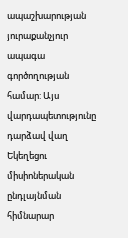ապաշխարության յուրաքանչյուր ապագա գործողության համար: Այս վարդապետությունը դարձավ վաղ Եկեղեցու միսիոներական ընդլայնման հիմնարար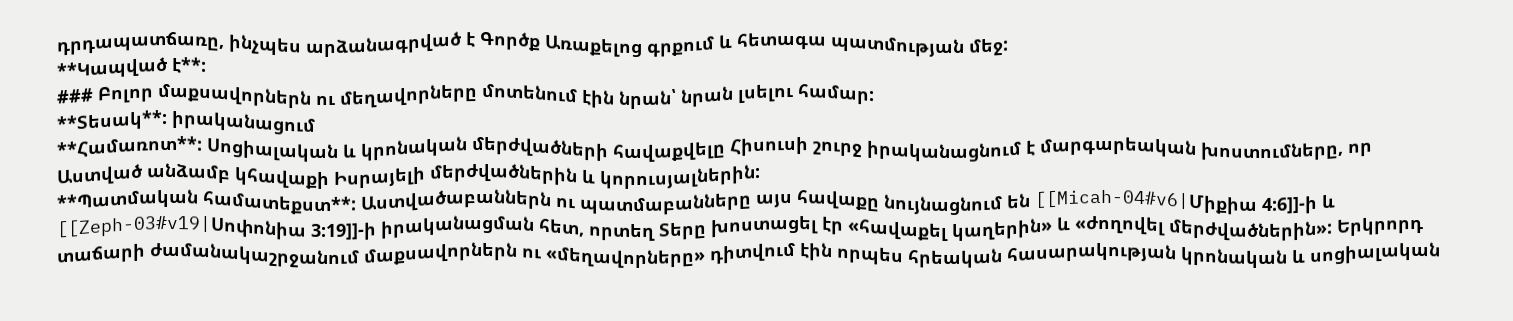դրդապատճառը, ինչպես արձանագրված է Գործք Առաքելոց գրքում և հետագա պատմության մեջ:
**Կապված է**:
### Բոլոր մաքսավորներն ու մեղավորները մոտենում էին նրան՝ նրան լսելու համար:
**Տեսակ**: իրականացում
**Համառոտ**: Սոցիալական և կրոնական մերժվածների հավաքվելը Հիսուսի շուրջ իրականացնում է մարգարեական խոստումները, որ Աստված անձամբ կհավաքի Իսրայելի մերժվածներին և կորուսյալներին:
**Պատմական համատեքստ**: Աստվածաբաններն ու պատմաբանները այս հավաքը նույնացնում են [[Micah-04#v6|Միքիա 4:6]]-ի և [[Zeph-03#v19|Սոփոնիա 3:19]]-ի իրականացման հետ, որտեղ Տերը խոստացել էր «հավաքել կաղերին» և «ժողովել մերժվածներին»: Երկրորդ տաճարի ժամանակաշրջանում մաքսավորներն ու «մեղավորները» դիտվում էին որպես հրեական հասարակության կրոնական և սոցիալական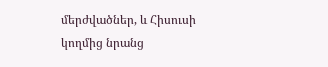մերժվածներ, և Հիսուսի կողմից նրանց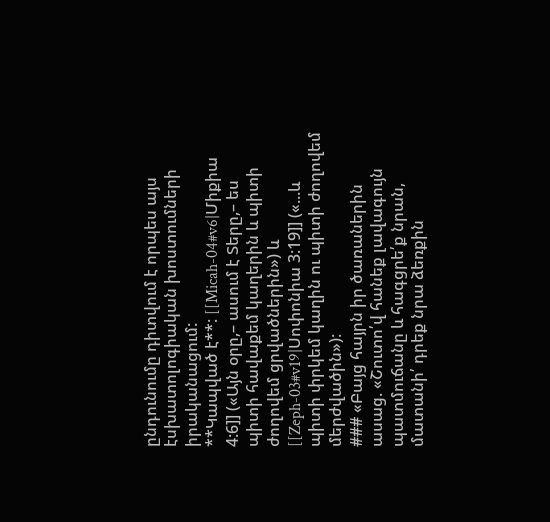ընդունումը դիտվում է որպես այս էսխատոլոգիական խոստումների իրականացում:
**Կապված է**: [[Micah-04#v6|Միքիա 4:6]] («Այն օրը,– ասում է Տերը,– ես պիտի հավաքեմ կաղերին և պիտի ժողովեմ ցրվածներին») և [[Zeph-03#v19|Սոփոնիա 3:19]] («...և պիտի փրկեմ կաղին ու պիտի ժողովեմ մերժվածին»):
### «Բայց հայրն իր ծառաներին ասաց. «Շուտո՛վ հանեք լավագույն պատմուճանը և հագցրե՛ք նրան, մատանի՛ դրեք նրա ձեռքին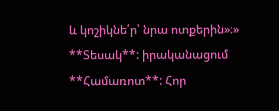և կոշիկնե՛ր՝ նրա ոտքերին»։»
**Տեսակ**: իրականացում
**Համառոտ**: Հոր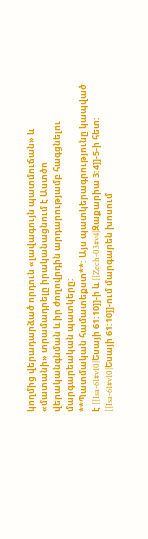կողմից վերադարձած որդուն «լավագույն պատմուճան» և «մատանի» տրամադրելը իրականացնում է Աստծո վերականգնման և իր ժողովրդին արդարությամբ հագցնելու մարգարեական պատկերը:
**Պատմական համատեքստ**: Այս պատկերագրությունը կապված է [[Isa-61#v10|Եսայի 61:10]]-ի և [[Zech-03#v4|Զաքարիա 3:4]]-5-ի հետ: [[Isa-61#v10|Եսայի 61:10]]-ում մարգարեն խոսում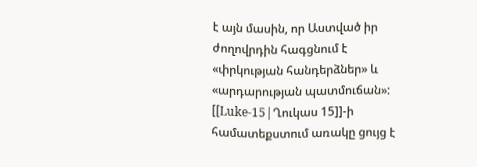է այն մասին, որ Աստված իր ժողովրդին հագցնում է «փրկության հանդերձներ» և «արդարության պատմուճան»: [[Luke-15|Ղուկաս 15]]-ի համատեքստում առակը ցույց է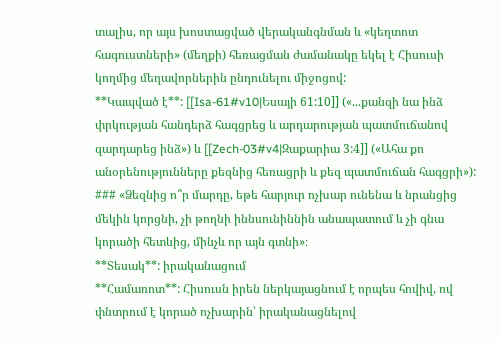տալիս, որ այս խոստացված վերականգնման և «կեղտոտ հագուստների» (մեղքի) հեռացման ժամանակը եկել է Հիսուսի կողմից մեղավորներին ընդունելու միջոցով:
**Կապված է**: [[Isa-61#v10|Եսայի 61:10]] («...քանզի նա ինձ փրկության հանդերձ հագցրեց և արդարության պատմուճանով զարդարեց ինձ») և [[Zech-03#v4|Զաքարիա 3:4]] («Ահա քո անօրենությունները քեզնից հեռացրի և քեզ պատմուճան հագցրի»):
### «Ձեզնից ո՞ր մարդը, եթե հարյուր ոչխար ունենա և նրանցից մեկին կորցնի, չի թողնի իննսունիննին անապատում և չի գնա կորածի հետևից, մինչև որ այն գտնի»։
**Տեսակ**: իրականացում
**Համառոտ**: Հիսուսն իրեն ներկայացնում է որպես հովիվ, ով փնտրում է կորած ոչխարին՝ իրականացնելով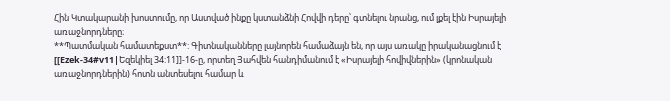Հին Կտակարանի խոստումը, որ Աստված ինքը կստանձնի Հովվի դերը՝ գտնելու նրանց, ում լքել էին Իսրայելի առաջնորդները։
**Պատմական համատեքստ**: Գիտնականները լայնորեն համաձայն են, որ այս առակը իրականացնում է [[Ezek-34#v11|Եզեկիել 34:11]]-16-ը, որտեղ Յահվեն հանդիմանում է «Իսրայելի հովիվներին» (կրոնական առաջնորդներին) հոտն անտեսելու համար և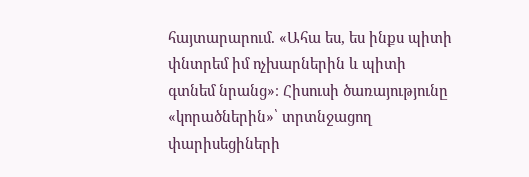հայտարարում. «Ահա ես, ես ինքս պիտի փնտրեմ իմ ոչխարներին և պիտի գտնեմ նրանց»։ Հիսուսի ծառայությունը «կորածներին»՝ տրտնջացող փարիսեցիների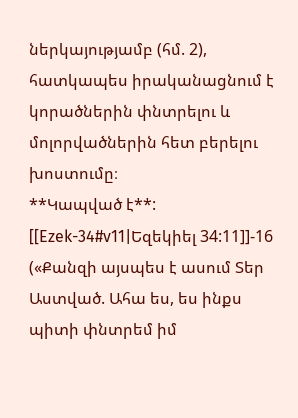ներկայությամբ (հմ. 2), հատկապես իրականացնում է կորածներին փնտրելու և մոլորվածներին հետ բերելու խոստումը։
**Կապված է**: [[Ezek-34#v11|Եզեկիել 34:11]]-16 («Քանզի այսպես է ասում Տեր Աստված. Ահա ես, ես ինքս պիտի փնտրեմ իմ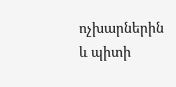ոչխարներին և պիտի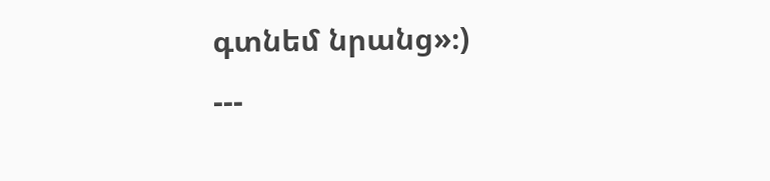գտնեմ նրանց»։)
---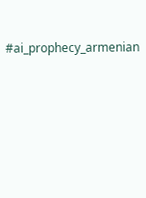#ai_prophecy_armenian